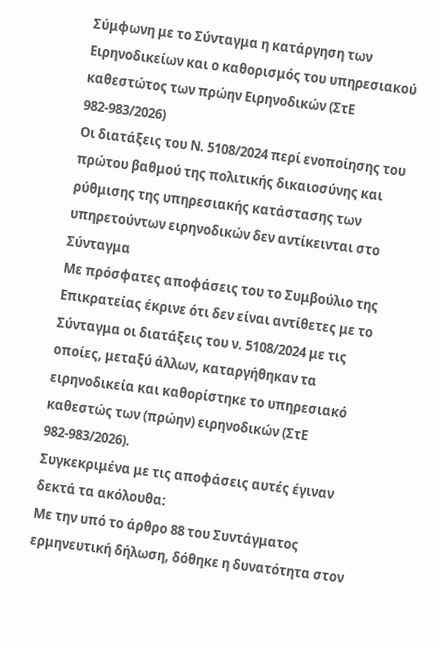Σύμφωνη με το Σύνταγμα η κατάργηση των Ειρηνοδικείων και ο καθορισμός του υπηρεσιακού καθεστώτος των πρώην Ειρηνοδικών (ΣτΕ 982-983/2026)
Οι διατάξεις του Ν. 5108/2024 περί ενοποίησης του πρώτου βαθμού της πολιτικής δικαιοσύνης και ρύθμισης της υπηρεσιακής κατάστασης των υπηρετούντων ειρηνοδικών δεν αντίκεινται στο Σύνταγμα
Με πρόσφατες αποφάσεις του το Συμβούλιο της Επικρατείας έκρινε ότι δεν είναι αντίθετες με το Σύνταγμα οι διατάξεις του ν. 5108/2024 με τις οποίες, μεταξύ άλλων, καταργήθηκαν τα ειρηνοδικεία και καθορίστηκε το υπηρεσιακό καθεστώς των (πρώην) ειρηνοδικών (ΣτΕ 982-983/2026).
Συγκεκριμένα με τις αποφάσεις αυτές έγιναν δεκτά τα ακόλουθα:
Με την υπό το άρθρο 88 του Συντάγματος ερμηνευτική δήλωση, δόθηκε η δυνατότητα στον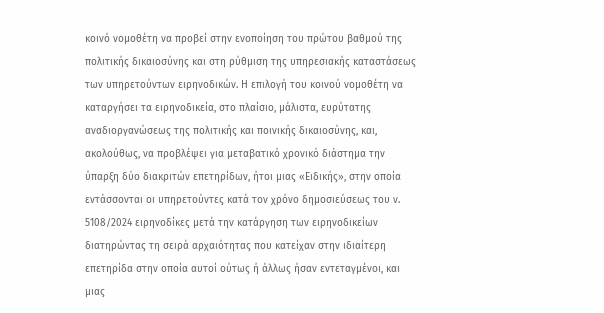κοινό νομοθέτη να προβεί στην ενοποίηση του πρώτου βαθμού της πολιτικής δικαιοσύνης και στη ρύθμιση της υπηρεσιακής καταστάσεως των υπηρετούντων ειρηνοδικών. Η επιλογή του κοινού νομοθέτη να καταργήσει τα ειρηνοδικεία, στο πλαίσιο, μάλιστα, ευρύτατης αναδιοργανώσεως της πολιτικής και ποινικής δικαιοσύνης, και, ακολούθως, να προβλέψει για μεταβατικό χρονικό διάστημα την ύπαρξη δύο διακριτών επετηρίδων, ήτοι μιας «Ειδικής», στην οποία εντάσσονται οι υπηρετούντες κατά τον χρόνο δημοσιεύσεως του ν. 5108/2024 ειρηνοδίκες μετά την κατάργηση των ειρηνοδικείων διατηρώντας τη σειρά αρχαιότητας που κατείχαν στην ιδιαίτερη επετηρίδα στην οποία αυτοί ούτως ή άλλως ήσαν εντεταγμένοι, και μιας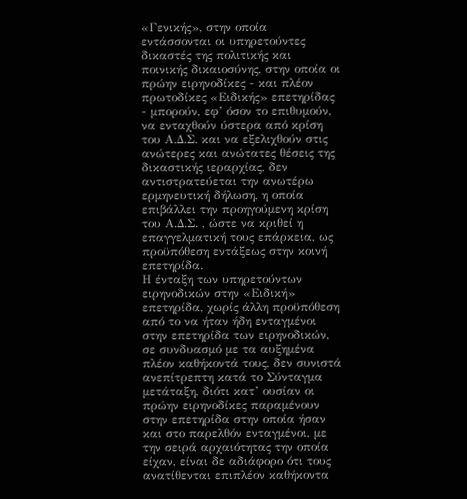«Γενικής», στην οποία εντάσσονται οι υπηρετούντες δικαστές της πολιτικής και ποινικής δικαιοσύνης, στην οποία οι πρώην ειρηνοδίκες - και πλέον πρωτοδίκες «Ειδικής» επετηρίδας - μπορούν, εφ’ όσον το επιθυμούν, να ενταχθούν ύστερα από κρίση του Α.Δ.Σ. και να εξελιχθούν στις ανώτερες και ανώτατες θέσεις της δικαστικής ιεραρχίας, δεν αντιστρατεύεται την ανωτέρω ερμηνευτική δήλωση, η οποία επιβάλλει την προηγούμενη κρίση του Α.Δ.Σ. , ώστε να κριθεί η επαγγελματική τους επάρκεια, ως προϋπόθεση εντάξεως στην κοινή επετηρίδα.
Η ένταξη των υπηρετούντων ειρηνοδικών στην «Ειδική» επετηρίδα, χωρίς άλλη προϋπόθεση από το να ήταν ήδη ενταγμένοι στην επετηρίδα των ειρηνοδικών, σε συνδυασμό με τα αυξημένα πλέον καθήκοντά τους, δεν συνιστά ανεπίτρεπτη κατά το Σύνταγμα μετάταξη, διότι κατ’ ουσίαν οι πρώην ειρηνοδίκες παραμένουν στην επετηρίδα στην οποία ήσαν και στο παρελθόν ενταγμένοι, με την σειρά αρχαιότητας την οποία είχαν, είναι δε αδιάφορο ότι τους ανατίθενται επιπλέον καθήκοντα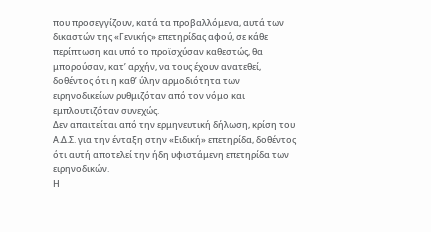που προσεγγίζουν, κατά τα προβαλλόμενα, αυτά των δικαστών της «Γενικής» επετηρίδας αφού, σε κάθε περίπτωση και υπό το προϊσχύσαν καθεστώς, θα μπορούσαν, κατ’ αρχήν, να τους έχουν ανατεθεί, δοθέντος ότι η καθ’ ύλην αρμοδιότητα των ειρηνοδικείων ρυθμιζόταν από τον νόμο και εμπλουτιζόταν συνεχώς.
Δεν απαιτείται από την ερμηνευτική δήλωση, κρίση του Α.Δ.Σ. για την ένταξη στην «Ειδική» επετηρίδα, δοθέντος ότι αυτή αποτελεί την ήδη υφιστάμενη επετηρίδα των ειρηνοδικών.
Η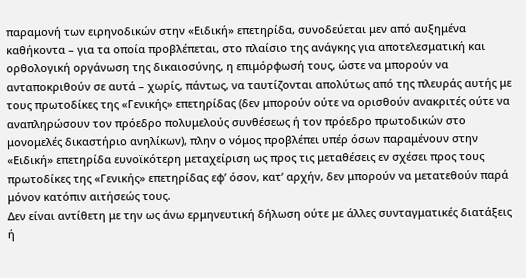παραμονή των ειρηνοδικών στην «Ειδική» επετηρίδα, συνοδεύεται μεν από αυξημένα καθήκοντα – για τα οποία προβλέπεται, στο πλαίσιο της ανάγκης για αποτελεσματική και ορθολογική οργάνωση της δικαιοσύνης, η επιμόρφωσή τους, ώστε να μπορούν να ανταποκριθούν σε αυτά – χωρίς, πάντως, να ταυτίζονται απολύτως από της πλευράς αυτής με τους πρωτοδίκες της «Γενικής» επετηρίδας (δεν μπορούν ούτε να ορισθούν ανακριτές ούτε να αναπληρώσουν τον πρόεδρο πολυμελούς συνθέσεως ή τον πρόεδρο πρωτοδικών στο μονομελές δικαστήριο ανηλίκων), πλην ο νόμος προβλέπει υπέρ όσων παραμένουν στην «Ειδική» επετηρίδα ευνοϊκότερη μεταχείριση ως προς τις μεταθέσεις εν σχέσει προς τους πρωτοδίκες της «Γενικής» επετηρίδας εφ’ όσον, κατ’ αρχήν, δεν μπορούν να μετατεθούν παρά μόνον κατόπιν αιτήσεώς τους.
Δεν είναι αντίθετη με την ως άνω ερμηνευτική δήλωση ούτε με άλλες συνταγματικές διατάξεις ή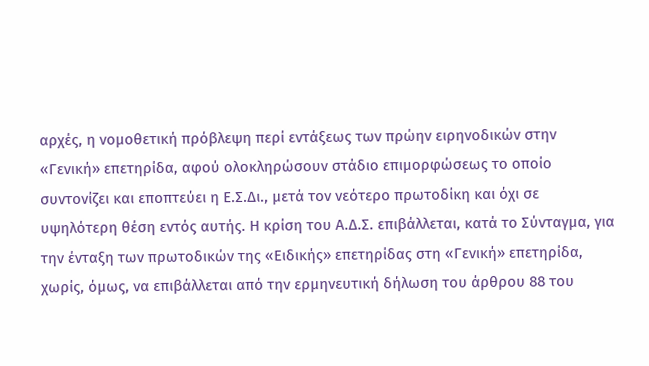αρχές, η νομοθετική πρόβλεψη περί εντάξεως των πρώην ειρηνοδικών στην «Γενική» επετηρίδα, αφού ολοκληρώσουν στάδιο επιμορφώσεως το οποίο συντονίζει και εποπτεύει η Ε.Σ.Δι., μετά τον νεότερο πρωτοδίκη και όχι σε υψηλότερη θέση εντός αυτής. Η κρίση του Α.Δ.Σ. επιβάλλεται, κατά το Σύνταγμα, για την ένταξη των πρωτοδικών της «Ειδικής» επετηρίδας στη «Γενική» επετηρίδα, χωρίς, όμως, να επιβάλλεται από την ερμηνευτική δήλωση του άρθρου 88 του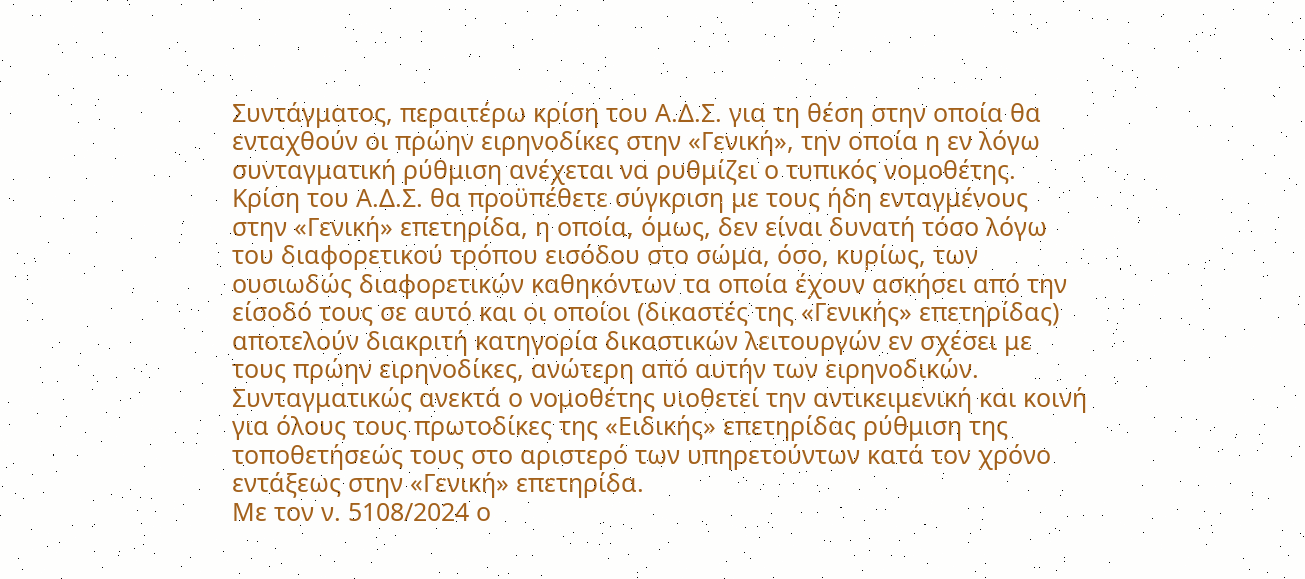Συντάγματος, περαιτέρω κρίση του Α.Δ.Σ. για τη θέση στην οποία θα ενταχθούν οι πρώην ειρηνοδίκες στην «Γενική», την οποία η εν λόγω συνταγματική ρύθμιση ανέχεται να ρυθμίζει ο τυπικός νομοθέτης. Κρίση του Α.Δ.Σ. θα προϋπέθετε σύγκριση με τους ήδη ενταγμένους στην «Γενική» επετηρίδα, η οποία, όμως, δεν είναι δυνατή τόσο λόγω του διαφορετικού τρόπου εισόδου στο σώμα, όσο, κυρίως, των ουσιωδώς διαφορετικών καθηκόντων τα οποία έχουν ασκήσει από την είσοδό τους σε αυτό και οι οποίοι (δικαστές της «Γενικής» επετηρίδας) αποτελούν διακριτή κατηγορία δικαστικών λειτουργών εν σχέσει με τους πρώην ειρηνοδίκες, ανώτερη από αυτήν των ειρηνοδικών. Συνταγματικώς ανεκτά ο νομοθέτης υιοθετεί την αντικειμενική και κοινή για όλους τους πρωτοδίκες της «Ειδικής» επετηρίδας ρύθμιση της τοποθετήσεώς τους στο αριστερό των υπηρετούντων κατά τον χρόνο εντάξεως στην «Γενική» επετηρίδα.
Με τον ν. 5108/2024 ο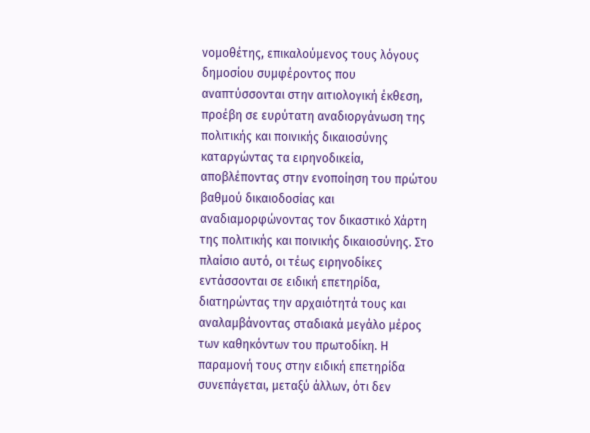νομοθέτης, επικαλούμενος τους λόγους δημοσίου συμφέροντος που αναπτύσσονται στην αιτιολογική έκθεση, προέβη σε ευρύτατη αναδιοργάνωση της πολιτικής και ποινικής δικαιοσύνης καταργώντας τα ειρηνοδικεία, αποβλέποντας στην ενοποίηση του πρώτου βαθμού δικαιοδοσίας και αναδιαμορφώνοντας τον δικαστικό Χάρτη της πολιτικής και ποινικής δικαιοσύνης. Στο πλαίσιο αυτό, οι τέως ειρηνοδίκες εντάσσονται σε ειδική επετηρίδα, διατηρώντας την αρχαιότητά τους και αναλαμβάνοντας σταδιακά μεγάλο μέρος των καθηκόντων του πρωτοδίκη. Η παραμονή τους στην ειδική επετηρίδα συνεπάγεται, μεταξύ άλλων, ότι δεν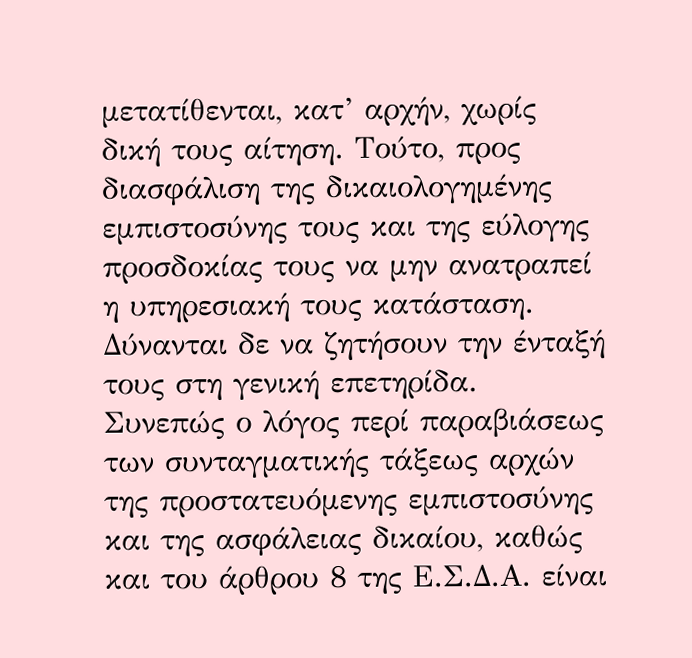μετατίθενται, κατ’ αρχήν, χωρίς δική τους αίτηση. Τούτο, προς διασφάλιση της δικαιολογημένης εμπιστοσύνης τους και της εύλογης προσδοκίας τους να μην ανατραπεί η υπηρεσιακή τους κατάσταση. Δύνανται δε να ζητήσουν την ένταξή τους στη γενική επετηρίδα. Συνεπώς ο λόγος περί παραβιάσεως των συνταγματικής τάξεως αρχών της προστατευόμενης εμπιστοσύνης και της ασφάλειας δικαίου, καθώς και του άρθρου 8 της Ε.Σ.Δ.Α. είναι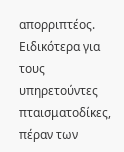απορριπτέος.
Ειδικότερα για τους υπηρετούντες πταισματοδίκες, πέραν των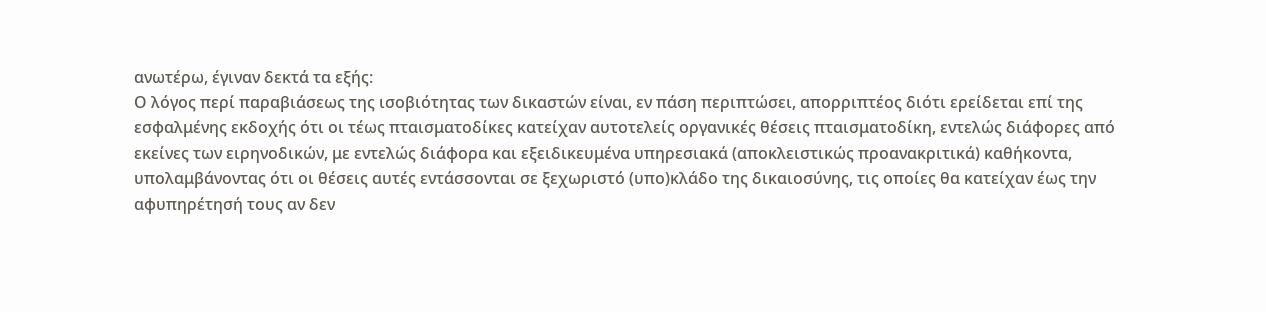ανωτέρω, έγιναν δεκτά τα εξής:
Ο λόγος περί παραβιάσεως της ισοβιότητας των δικαστών είναι, εν πάση περιπτώσει, απορριπτέος διότι ερείδεται επί της εσφαλμένης εκδοχής ότι οι τέως πταισματοδίκες κατείχαν αυτοτελείς οργανικές θέσεις πταισματοδίκη, εντελώς διάφορες από εκείνες των ειρηνοδικών, με εντελώς διάφορα και εξειδικευμένα υπηρεσιακά (αποκλειστικώς προανακριτικά) καθήκοντα, υπολαμβάνοντας ότι οι θέσεις αυτές εντάσσονται σε ξεχωριστό (υπο)κλάδο της δικαιοσύνης, τις οποίες θα κατείχαν έως την αφυπηρέτησή τους αν δεν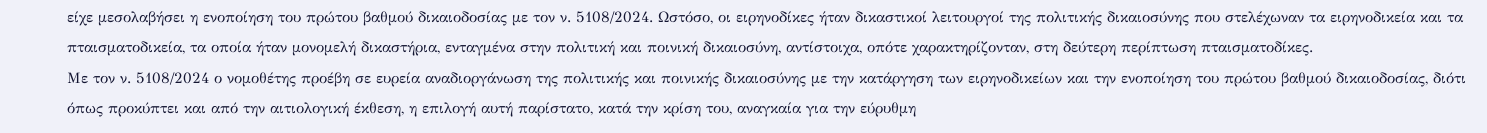είχε μεσολαβήσει η ενοποίηση του πρώτου βαθμού δικαιοδοσίας με τον ν. 5108/2024. Ωστόσο, οι ειρηνοδίκες ήταν δικαστικοί λειτουργοί της πολιτικής δικαιοσύνης που στελέχωναν τα ειρηνοδικεία και τα πταισματοδικεία, τα οποία ήταν μονομελή δικαστήρια, ενταγμένα στην πολιτική και ποινική δικαιοσύνη, αντίστοιχα, οπότε χαρακτηρίζονταν, στη δεύτερη περίπτωση πταισματοδίκες.
Με τον ν. 5108/2024 ο νομοθέτης προέβη σε ευρεία αναδιοργάνωση της πολιτικής και ποινικής δικαιοσύνης με την κατάργηση των ειρηνοδικείων και την ενοποίηση του πρώτου βαθμού δικαιοδοσίας, διότι όπως προκύπτει και από την αιτιολογική έκθεση, η επιλογή αυτή παρίστατο, κατά την κρίση του, αναγκαία για την εύρυθμη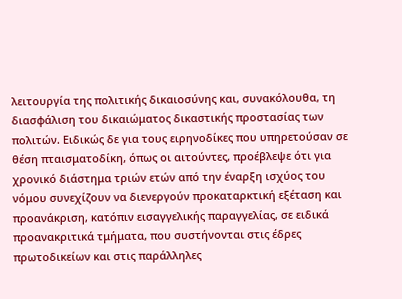λειτουργία της πολιτικής δικαιοσύνης και, συνακόλουθα, τη διασφάλιση του δικαιώματος δικαστικής προστασίας των πολιτών. Ειδικώς δε για τους ειρηνοδίκες που υπηρετούσαν σε θέση πταισματοδίκη, όπως οι αιτούντες, προέβλεψε ότι για χρονικό διάστημα τριών ετών από την έναρξη ισχύος του νόμου συνεχίζουν να διενεργούν προκαταρκτική εξέταση και προανάκριση, κατόπιν εισαγγελικής παραγγελίας, σε ειδικά προανακριτικά τμήματα, που συστήνονται στις έδρες πρωτοδικείων και στις παράλληλες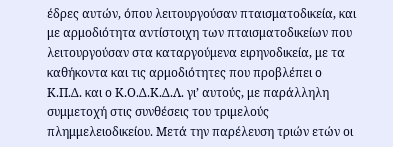έδρες αυτών, όπου λειτουργούσαν πταισματοδικεία, και με αρμοδιότητα αντίστοιχη των πταισματοδικείων που λειτουργούσαν στα καταργούμενα ειρηνοδικεία, με τα καθήκοντα και τις αρμοδιότητες που προβλέπει ο Κ.Π.Δ. και ο Κ.Ο.Δ.Κ.Δ.Λ. γι’ αυτούς, με παράλληλη συμμετοχή στις συνθέσεις του τριμελούς πλημμελειοδικείου. Μετά την παρέλευση τριών ετών οι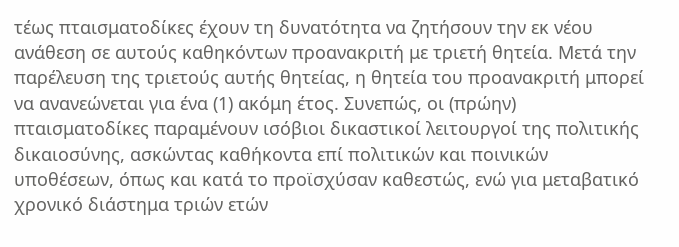τέως πταισματοδίκες έχουν τη δυνατότητα να ζητήσουν την εκ νέου ανάθεση σε αυτούς καθηκόντων προανακριτή με τριετή θητεία. Μετά την παρέλευση της τριετούς αυτής θητείας, η θητεία του προανακριτή μπορεί να ανανεώνεται για ένα (1) ακόμη έτος. Συνεπώς, οι (πρώην) πταισματοδίκες παραμένουν ισόβιοι δικαστικοί λειτουργοί της πολιτικής δικαιοσύνης, ασκώντας καθήκοντα επί πολιτικών και ποινικών υποθέσεων, όπως και κατά το προϊσχύσαν καθεστώς, ενώ για μεταβατικό χρονικό διάστημα τριών ετών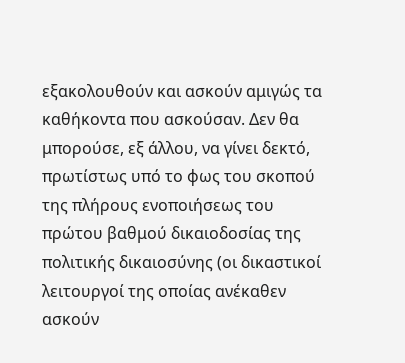εξακολουθούν και ασκούν αμιγώς τα καθήκοντα που ασκούσαν. Δεν θα μπορούσε, εξ άλλου, να γίνει δεκτό, πρωτίστως υπό το φως του σκοπού της πλήρους ενοποιήσεως του πρώτου βαθμού δικαιοδοσίας της πολιτικής δικαιοσύνης (οι δικαστικοί λειτουργοί της οποίας ανέκαθεν ασκούν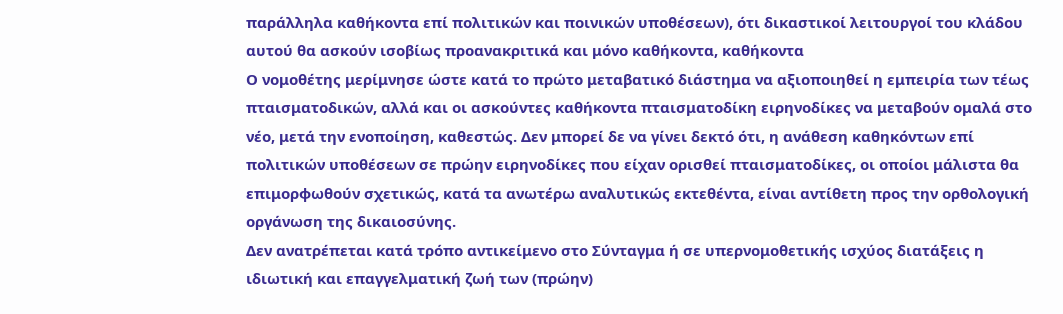παράλληλα καθήκοντα επί πολιτικών και ποινικών υποθέσεων), ότι δικαστικοί λειτουργοί του κλάδου αυτού θα ασκούν ισοβίως προανακριτικά και μόνο καθήκοντα, καθήκοντα
Ο νομοθέτης μερίμνησε ώστε κατά το πρώτο μεταβατικό διάστημα να αξιοποιηθεί η εμπειρία των τέως πταισματοδικών, αλλά και οι ασκούντες καθήκοντα πταισματοδίκη ειρηνοδίκες να μεταβούν ομαλά στο νέο, μετά την ενοποίηση, καθεστώς. Δεν μπορεί δε να γίνει δεκτό ότι, η ανάθεση καθηκόντων επί πολιτικών υποθέσεων σε πρώην ειρηνοδίκες που είχαν ορισθεί πταισματοδίκες, οι οποίοι μάλιστα θα επιμορφωθούν σχετικώς, κατά τα ανωτέρω αναλυτικώς εκτεθέντα, είναι αντίθετη προς την ορθολογική οργάνωση της δικαιοσύνης.
Δεν ανατρέπεται κατά τρόπο αντικείμενο στο Σύνταγμα ή σε υπερνομοθετικής ισχύος διατάξεις η ιδιωτική και επαγγελματική ζωή των (πρώην)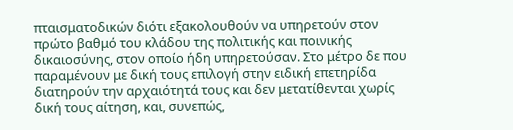πταισματοδικών διότι εξακολουθούν να υπηρετούν στον πρώτο βαθμό του κλάδου της πολιτικής και ποινικής δικαιοσύνης, στον οποίο ήδη υπηρετούσαν. Στο μέτρο δε που παραμένουν με δική τους επιλογή στην ειδική επετηρίδα διατηρούν την αρχαιότητά τους και δεν μετατίθενται χωρίς δική τους αίτηση, και, συνεπώς,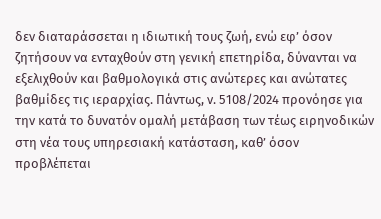δεν διαταράσσεται η ιδιωτική τους ζωή, ενώ εφ’ όσον ζητήσουν να ενταχθούν στη γενική επετηρίδα, δύνανται να εξελιχθούν και βαθμολογικά στις ανώτερες και ανώτατες βαθμίδες τις ιεραρχίας. Πάντως, ν. 5108/2024 προνόησε για την κατά το δυνατόν ομαλή μετάβαση των τέως ειρηνοδικών στη νέα τους υπηρεσιακή κατάσταση, καθ’ όσον προβλέπεται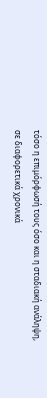τόσο η επιμόρφωσή τους όσο και η σταδιακή ανάληψη, σε διαφορετικά χρονικά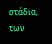στάδια, των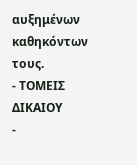αυξημένων καθηκόντων τους.
- ΤΟΜΕΙΣ ΔΙΚΑΙΟΥ
-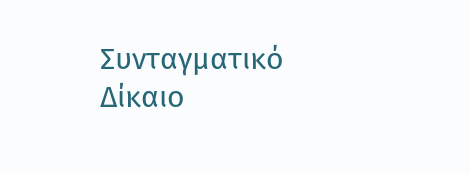Συνταγματικό Δίκαιο